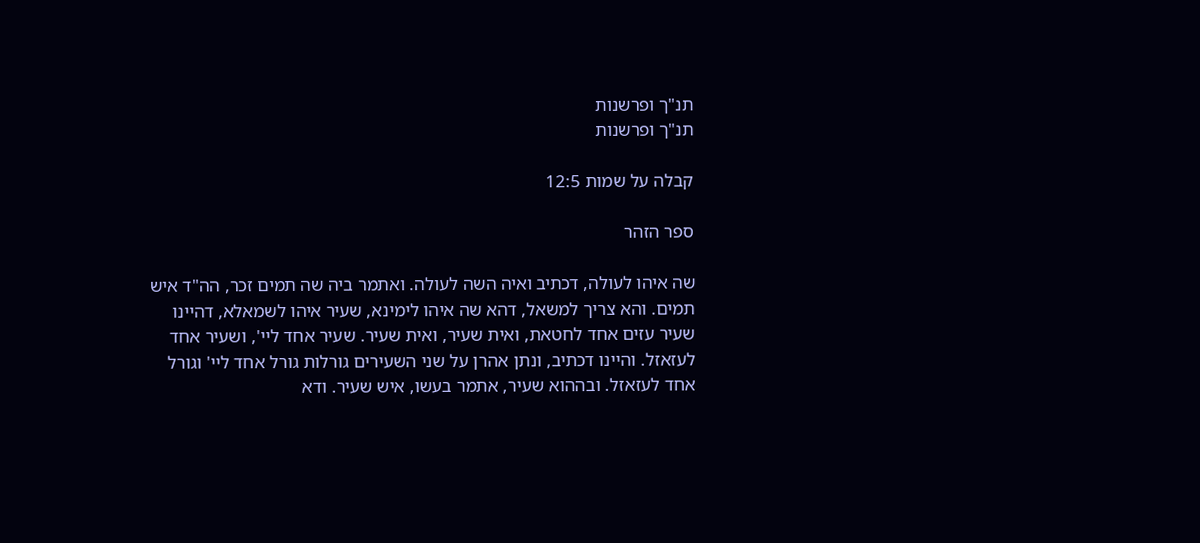תנ"ך ופרשנות
תנ"ך ופרשנות

קבלה על שמות 12:5

ספר הזהר

שה איהו לעולה, דכתיב ואיה השה לעולה. ואתמר ביה שה תמים זכר, הה"ד איש תמים. והא צריך למשאל, דהא שה איהו לימינא, שעיר איהו לשמאלא, דהיינו שעיר עזים אחד לחטאת, ואית שעיר, ואית שעיר. שעיר אחד ליי', ושעיר אחד לעזאזל. והיינו דכתיב, ונתן אהרן על שני השעירים גורלות גורל אחד ליי' וגורל אחד לעזאזל. ובההוא שעיר, אתמר בעשו, איש שעיר. ודא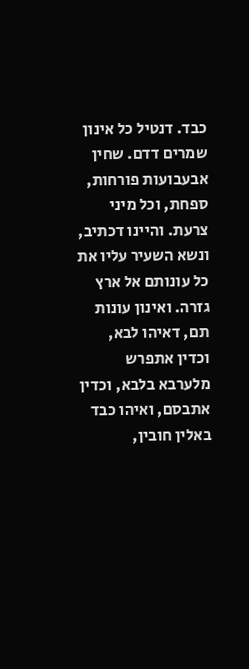כבד. דנטיל כל אינון שמרים דדם. שחין אבעבועות פורחות, ספחת, וכל מיני צרעת. והיינו דכתיב, ונשא השעיר עליו את כל עונותם אל ארץ גזרה. ואינון עונות תם, דאיהו לבא, וכדין אתפרש מלערבא בלבא, וכדין אתבסם, ואיהו כבד באלין חובין,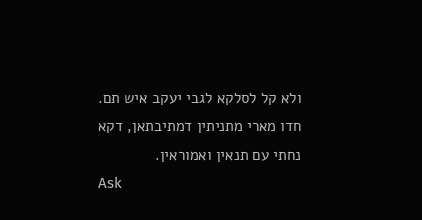ולא קל לסלקא לגבי יעקב איש תם. חדו מארי מתניתין דמתיבתאן, דקא נחתי עם תנאין ואמוראין.
Ask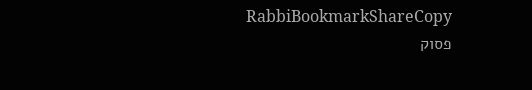RabbiBookmarkShareCopy
פסוק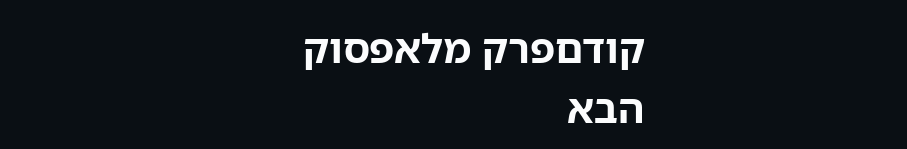קודםפרק מלאפסוק הבא